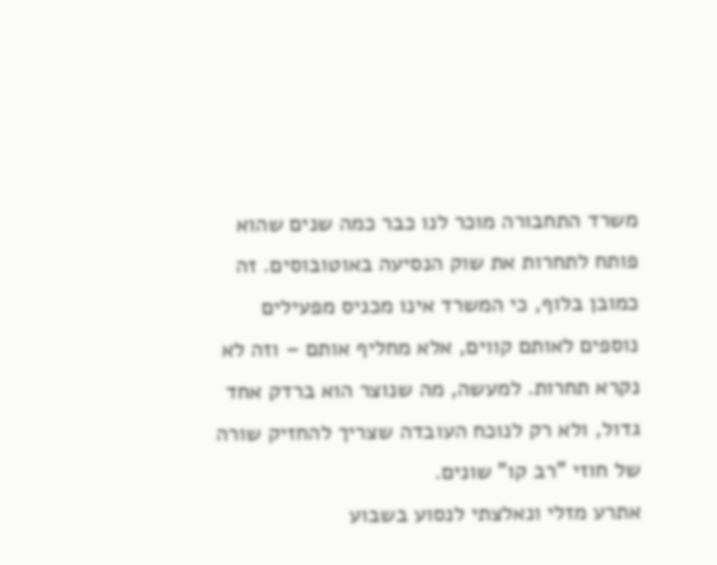משרד התחבורה מוכר לנו כבר כמה שנים שהוא פותח לתחרות את שוק הנסיעה באוטובוסים. זה כמובן בלוף, כי המשרד אינו מכניס מפעילים נוספים לאותם קווים, אלא מחליף אותם – וזה לא נקרא תחרות. למעשה, מה שנוצר הוא ברדק אחד גדול, ולא רק לנוכח העובדה שצריך להחזיק שורה של חוזי "רב קו" שונים.
אתרע מזלי ונאלצתי לנסוע בשבוע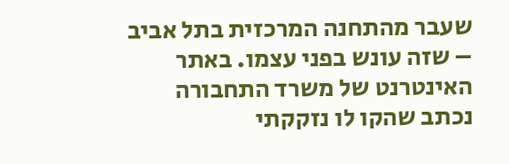שעבר מהתחנה המרכזית בתל אביב – שזה עונש בפני עצמו. באתר האינטרנט של משרד התחבורה נכתב שהקו לו נזקקתי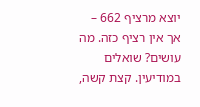יוצא מרציף 662 – אך אין רציף כזה. מה עושים? שואלים במודיעין. קצת קשה,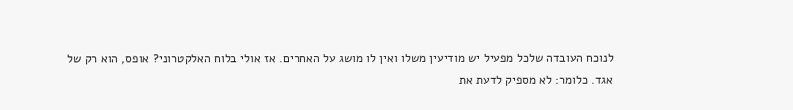לנוכח העובדה שלכל מפעיל יש מודיעין משלו ואין לו מושג על האחרים. אז אולי בלוח האלקטרוני? אופס, הוא רק של
אגד. כלומר: לא מספיק לדעת את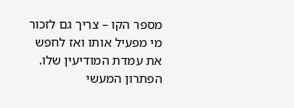מספר הקו – צריך גם לזכור מי מפעיל אותו ואז לחפש את עמדת המודיעין שלו. הפתרון המעשי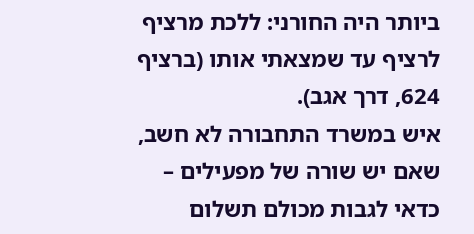ביותר היה החורני: ללכת מרציף לרציף עד שמצאתי אותו (ברציף 624, דרך אגב).
איש במשרד התחבורה לא חשב, שאם יש שורה של מפעילים – כדאי לגבות מכולם תשלום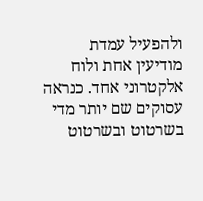ולהפעיל עמדת מודיעין אחת ולוח אלקטרוני אחד. כנראה עסוקים שם יותר מדי בשרטוט ובשרטוט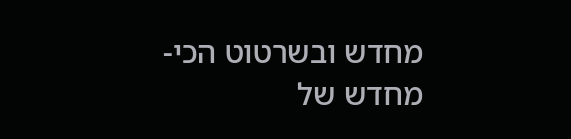מחדש ובשרטוט הכי-מחדש של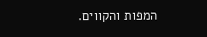המפות והקווים.